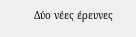Δύο νέες έρευνες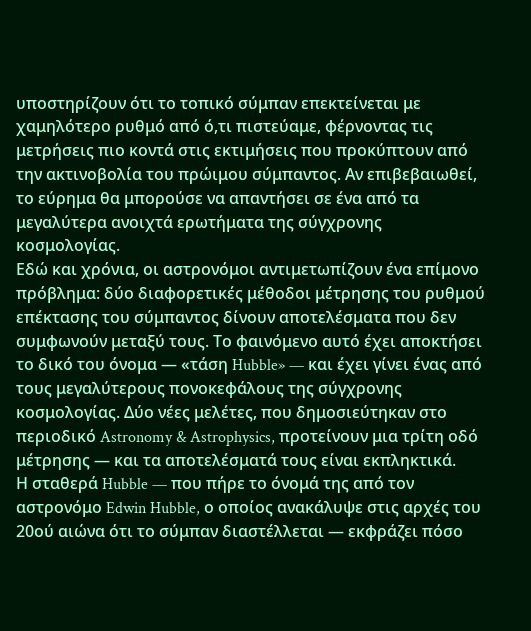υποστηρίζουν ότι το τοπικό σύμπαν επεκτείνεται με χαμηλότερο ρυθμό από ό,τι πιστεύαμε, φέρνοντας τις μετρήσεις πιο κοντά στις εκτιμήσεις που προκύπτουν από την ακτινοβολία του πρώιμου σύμπαντος. Αν επιβεβαιωθεί, το εύρημα θα μπορούσε να απαντήσει σε ένα από τα μεγαλύτερα ανοιχτά ερωτήματα της σύγχρονης κοσμολογίας.
Εδώ και χρόνια, οι αστρονόμοι αντιμετωπίζουν ένα επίμονο πρόβλημα: δύο διαφορετικές μέθοδοι μέτρησης του ρυθμού επέκτασης του σύμπαντος δίνουν αποτελέσματα που δεν συμφωνούν μεταξύ τους. Το φαινόμενο αυτό έχει αποκτήσει το δικό του όνομα — «τάση Hubble» — και έχει γίνει ένας από τους μεγαλύτερους πονοκεφάλους της σύγχρονης κοσμολογίας. Δύο νέες μελέτες, που δημοσιεύτηκαν στο περιοδικό Astronomy & Astrophysics, προτείνουν μια τρίτη οδό μέτρησης — και τα αποτελέσματά τους είναι εκπληκτικά.
Η σταθερά Hubble — που πήρε το όνομά της από τον αστρονόμο Edwin Hubble, ο οποίος ανακάλυψε στις αρχές του 20ού αιώνα ότι το σύμπαν διαστέλλεται — εκφράζει πόσο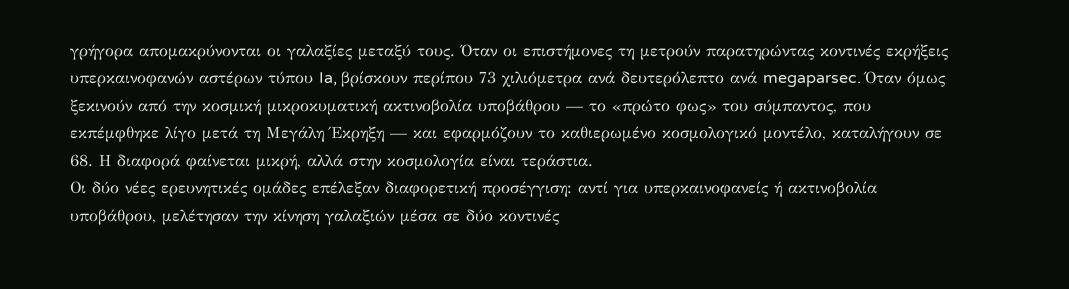γρήγορα απομακρύνονται οι γαλαξίες μεταξύ τους. Όταν οι επιστήμονες τη μετρούν παρατηρώντας κοντινές εκρήξεις υπερκαινοφανών αστέρων τύπου Ia, βρίσκουν περίπου 73 χιλιόμετρα ανά δευτερόλεπτο ανά megaparsec. Όταν όμως ξεκινούν από την κοσμική μικροκυματική ακτινοβολία υποβάθρου — το «πρώτο φως» του σύμπαντος, που εκπέμφθηκε λίγο μετά τη Μεγάλη Έκρηξη — και εφαρμόζουν το καθιερωμένο κοσμολογικό μοντέλο, καταλήγουν σε 68. Η διαφορά φαίνεται μικρή, αλλά στην κοσμολογία είναι τεράστια.
Οι δύο νέες ερευνητικές ομάδες επέλεξαν διαφορετική προσέγγιση: αντί για υπερκαινοφανείς ή ακτινοβολία υποβάθρου, μελέτησαν την κίνηση γαλαξιών μέσα σε δύο κοντινές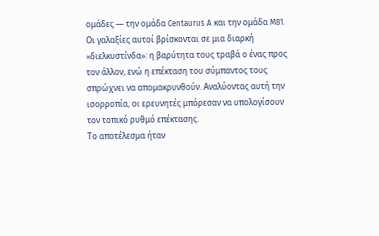ομάδες — την ομάδα Centaurus A και την ομάδα M81. Οι γαλαξίες αυτοί βρίσκονται σε μια διαρκή «διελκυστίνδα»: η βαρύτητα τους τραβά ο ένας προς τον άλλον, ενώ η επέκταση του σύμπαντος τους σπρώχνει να απομακρυνθούν. Αναλύοντας αυτή την ισορροπία, οι ερευνητές μπόρεσαν να υπολογίσουν τον τοπικό ρυθμό επέκτασης.
Το αποτέλεσμα ήταν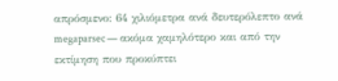απρόσμενο: 64 χιλιόμετρα ανά δευτερόλεπτο ανά megaparsec — ακόμα χαμηλότερο και από την εκτίμηση που προκύπτει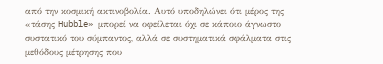από την κοσμική ακτινοβολία. Αυτό υποδηλώνει ότι μέρος της «τάσης Hubble» μπορεί να οφείλεται όχι σε κάποιο άγνωστο συστατικό του σύμπαντος, αλλά σε συστηματικά σφάλματα στις μεθόδους μέτρησης που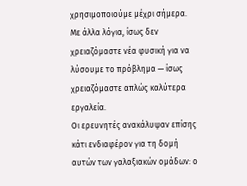χρησιμοποιούμε μέχρι σήμερα. Με άλλα λόγια, ίσως δεν χρειαζόμαστε νέα φυσική για να λύσουμε το πρόβλημα — ίσως χρειαζόμαστε απλώς καλύτερα εργαλεία.
Οι ερευνητές ανακάλυψαν επίσης κάτι ενδιαφέρον για τη δομή αυτών των γαλαξιακών ομάδων: ο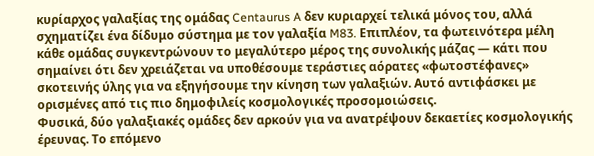κυρίαρχος γαλαξίας της ομάδας Centaurus A δεν κυριαρχεί τελικά μόνος του, αλλά σχηματίζει ένα δίδυμο σύστημα με τον γαλαξία M83. Επιπλέον, τα φωτεινότερα μέλη κάθε ομάδας συγκεντρώνουν το μεγαλύτερο μέρος της συνολικής μάζας — κάτι που σημαίνει ότι δεν χρειάζεται να υποθέσουμε τεράστιες αόρατες «φωτοστέφανες» σκοτεινής ύλης για να εξηγήσουμε την κίνηση των γαλαξιών. Αυτό αντιφάσκει με ορισμένες από τις πιο δημοφιλείς κοσμολογικές προσομοιώσεις.
Φυσικά, δύο γαλαξιακές ομάδες δεν αρκούν για να ανατρέψουν δεκαετίες κοσμολογικής έρευνας. Το επόμενο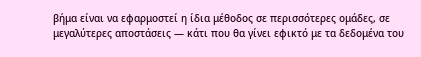βήμα είναι να εφαρμοστεί η ίδια μέθοδος σε περισσότερες ομάδες, σε μεγαλύτερες αποστάσεις — κάτι που θα γίνει εφικτό με τα δεδομένα του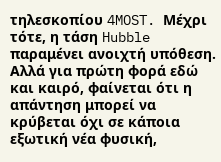τηλεσκοπίου 4MOST. Μέχρι τότε, η τάση Hubble παραμένει ανοιχτή υπόθεση. Αλλά για πρώτη φορά εδώ και καιρό, φαίνεται ότι η απάντηση μπορεί να κρύβεται όχι σε κάποια εξωτική νέα φυσική,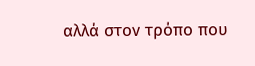αλλά στον τρόπο που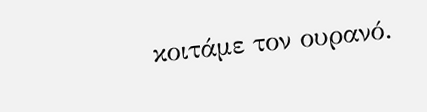κοιτάμε τον ουρανό.